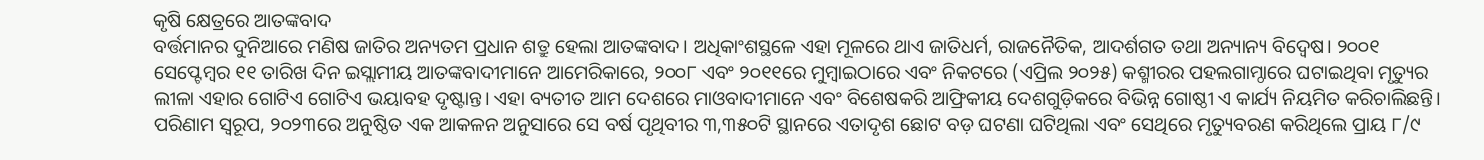କୃଷି କ୍ଷେତ୍ରରେ ଆତଙ୍କବାଦ
ବର୍ତ୍ତମାନର ଦୁନିଆରେ ମଣିଷ ଜାତିର ଅନ୍ୟତମ ପ୍ରଧାନ ଶତ୍ରୁ ହେଲା ଆତଙ୍କବାଦ। ଅଧିକାଂଶସ୍ଥଳେ ଏହା ମୂଳରେ ଥାଏ ଜାତିଧର୍ମ, ରାଜନୈତିକ, ଆଦର୍ଶଗତ ତଥା ଅନ୍ୟାନ୍ୟ ବିଦ୍ୱେଷ। ୨୦୦୧ ସେପ୍ଟେମ୍ବର ୧୧ ତାରିଖ ଦିନ ଇସ୍ଲାମୀୟ ଆତଙ୍କବାଦୀମାନେ ଆମେରିକାରେ, ୨୦୦୮ ଏବଂ ୨୦୧୧ରେ ମୁମ୍ବାଇଠାରେ ଏବଂ ନିକଟରେ (ଏପ୍ରିଲ ୨୦୨୫) କଶ୍ମୀରର ପହଲଗାମ୍ଠାରେ ଘଟାଇଥିବା ମୃତ୍ୟୁର ଲୀଳା ଏହାର ଗୋଟିଏ ଗୋଟିଏ ଭୟାବହ ଦୃଷ୍ଟାନ୍ତ। ଏହା ବ୍ୟତୀତ ଆମ ଦେଶରେ ମାଓବାଦୀମାନେ ଏବଂ ବିଶେଷକରି ଆଫ୍ରିକୀୟ ଦେଶଗୁଡ଼ିକରେ ବିଭିନ୍ନ ଗୋଷ୍ଠୀ ଏ କାର୍ଯ୍ୟ ନିୟମିତ କରିଚାଲିଛନ୍ତି। ପରିଣାମ ସ୍ବରୂପ, ୨୦୨୩ରେ ଅନୁଷ୍ଠିତ ଏକ ଆକଳନ ଅନୁସାରେ ସେ ବର୍ଷ ପୃଥିବୀର ୩,୩୫୦ଟି ସ୍ଥାନରେ ଏତାଦୃଶ ଛୋଟ ବଡ଼ ଘଟଣା ଘଟିଥିଲା ଏବଂ ସେଥିରେ ମୃତ୍ୟୁବରଣ କରିଥିଲେ ପ୍ରାୟ ୮/୯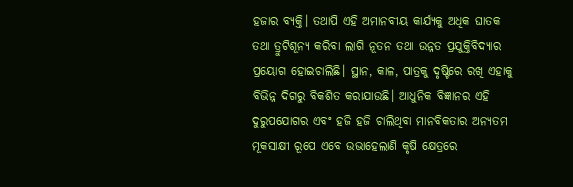ହଜାର ବ୍ୟକ୍ତି। ତଥାପି ଏହି ଅମାନବୀୟ କାର୍ଯ୍ୟକୁ ଅଧିକ ଘାତକ ତଥା ତ୍ରୁଟିଶୂନ୍ୟ କରିବା ଲାଗି ନୂତନ ତଥା ଉନ୍ନତ ପ୍ରଯୁକ୍ତିବିଦ୍ୟାର ପ୍ରୟୋଗ ହୋଇଚାଲିଛି। ସ୍ଥାନ, କାଳ, ପାତ୍ରକୁ ଦୃଷ୍ଟିରେ ରଖି ଏହାକୁ ବିଭିନ୍ନ ଦିଗରୁ ବିକଶିତ କରାଯାଉଛି। ଆଧୁନିକ ବିଜ୍ଞାନର ଏହି ଦୁରୁପଯୋଗର ଏବଂ ହଜି ହଜି ଚାଲିଥିବା ମାନବିକତାର ଅନ୍ୟତମ ମୂକସାକ୍ଷୀ ରୂପେ ଏବେ ଉଭାହେଲାଣି କୃଷି କ୍ଷେତ୍ରରେ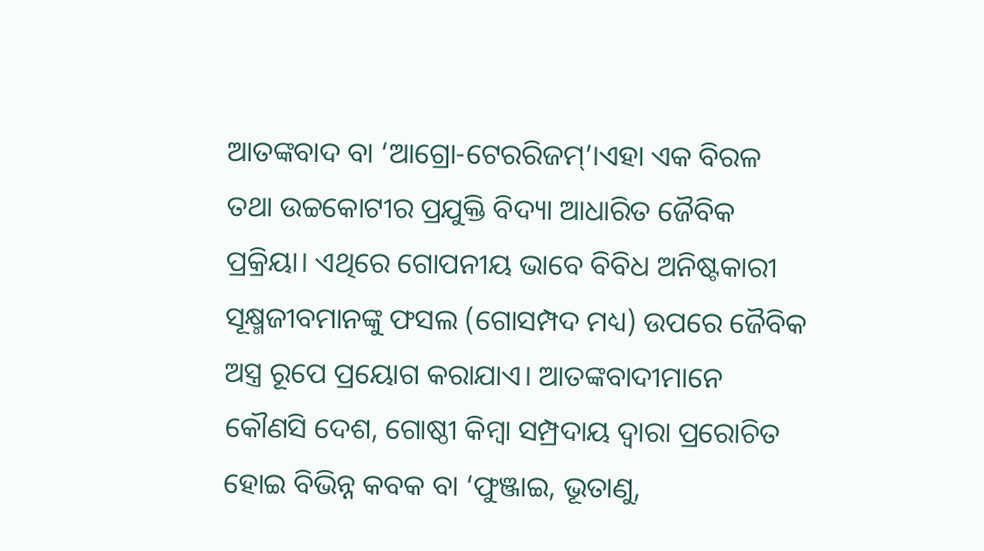ଆତଙ୍କବାଦ ବା ‘ଆଗ୍ରୋ-ଟେରରିଜମ୍’।ଏହା ଏକ ବିରଳ ତଥା ଉଚ୍ଚକୋଟୀର ପ୍ରଯୁକ୍ତି ବିଦ୍ୟା ଆଧାରିତ ଜୈବିକ ପ୍ରକ୍ରିୟା। ଏଥିରେ ଗୋପନୀୟ ଭାବେ ବିବିଧ ଅନିଷ୍ଟକାରୀ ସୂକ୍ଷ୍ମଜୀବମାନଙ୍କୁ ଫସଲ (ଗୋସମ୍ପଦ ମଧ୍ୟ) ଉପରେ ଜୈବିକ ଅସ୍ତ୍ର ରୂପେ ପ୍ରୟୋଗ କରାଯାଏ। ଆତଙ୍କବାଦୀମାନେ କୌଣସି ଦେଶ, ଗୋଷ୍ଠୀ କିମ୍ବା ସମ୍ପ୍ରଦାୟ ଦ୍ୱାରା ପ୍ରରୋଚିତ ହୋଇ ବିଭିନ୍ନ କବକ ବା ‘ଫୁଞ୍ଜାଇ, ଭୂତାଣୁ,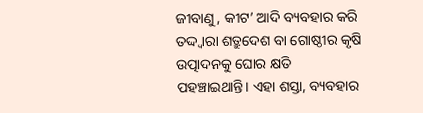ଜୀବାଣୁ, କୀଟ’ ଆଦି ବ୍ୟବହାର କରି ତଦ୍ଦ୍ବାରା ଶତ୍ରୁଦେଶ ବା ଗୋଷ୍ଠୀର କୃଷି ଉତ୍ପାଦନକୁ ଘୋର କ୍ଷତି ପହଞ୍ଚାଇଥାନ୍ତି। ଏହା ଶସ୍ତା, ବ୍ୟବହାର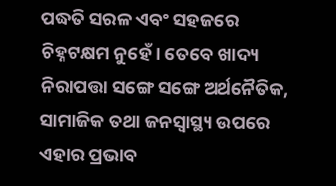ପଦ୍ଧତି ସରଳ ଏବଂ ସହଜରେ ଚିହ୍ନଟକ୍ଷମ ନୁହେଁ। ତେବେ ଖାଦ୍ୟ ନିରାପତ୍ତା ସଙ୍ଗେ ସଙ୍ଗେ ଅର୍ଥନୈତିକ, ସାମାଜିକ ତଥା ଜନସ୍ବାସ୍ଥ୍ୟ ଉପରେ ଏହାର ପ୍ରଭାବ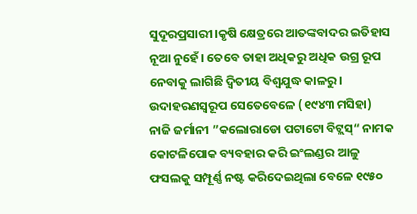ସୁଦୂରପ୍ରସାରୀ।କୃଷି କ୍ଷେତ୍ରରେ ଆତଙ୍କବାଦର ଇତିହାସ ନୂଆ ନୁହେଁ। ତେବେ ତାହା ଅଧିକରୁ ଅଧିକ ଉଗ୍ର ରୂପ ନେବାକୁ ଲାଗିଛି ଦ୍ୱିତୀୟ ବିଶ୍ୱଯୁଦ୍ଧ କାଳରୁ। ଉଦାହରଣସ୍ବରୂପ ସେତେବେଳେ (୧୯୪୩ ମସିହା) ନାଜି ଜର୍ମାନୀ ”କଲୋରାଡୋ ପଟାଟୋ ବିଟ୍ଲସ୍“ ନାମକ କୋଟଳିପୋକ ବ୍ୟବହାର କରି ଇଂଲଣ୍ଡର ଆଳୁ ଫସଲକୁ ସମ୍ପୂର୍ଣ୍ଣ ନଷ୍ଟ କରିଦେଇଥିଲା ବେଳେ ୧୯୫୦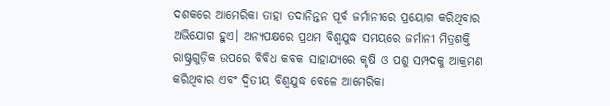ଦଶକରେ ଆମେରିକା ତାହା ତଦାନିନ୍ତନ ପୂର୍ବ ଜର୍ମାନୀରେ ପ୍ରୟୋଗ କରିଥିବାର ଅଭିଯୋଗ ହୁଏ। ଅନ୍ୟପକ୍ଷରେ ପ୍ରଥମ ବିଶ୍ୱଯୁଦ୍ଧ ସମୟରେ ଜର୍ମାନୀ ମିତ୍ରଶକ୍ତି ରାଷ୍ଟ୍ରଗୁଡ଼ିକ ଉପରେ ବିବିଧ କବକ ସାହାଯ୍ୟରେ କୃଷି ଓ ପଶୁ ସମ୍ପଦକୁ ଆକ୍ରମଣ କରିଥିବାର ଏବଂ ଦ୍ୱିତୀୟ ବିଶ୍ୱଯୁଦ୍ଧ ବେଳେ ଆମେରିକା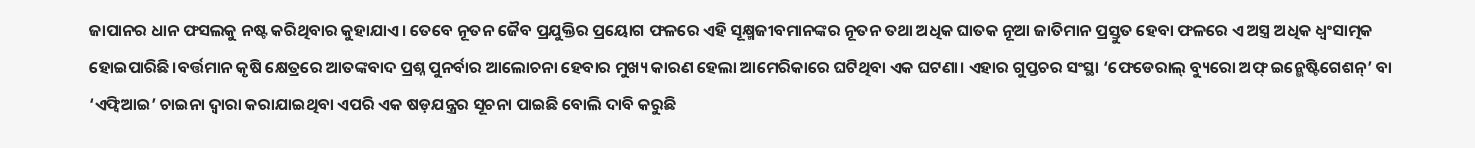ଜାପାନର ଧାନ ଫସଲକୁ ନଷ୍ଟ କରିଥିବାର କୁହାଯାଏ। ତେବେ ନୂତନ ଜୈବ ପ୍ରଯୁକ୍ତିର ପ୍ରୟୋଗ ଫଳରେ ଏହି ସୂକ୍ଷ୍ମଜୀବମାନଙ୍କର ନୂତନ ତଥା ଅଧିକ ଘାତକ ନୂଆ ଜାତିମାନ ପ୍ରସ୍ତୁତ ହେବା ଫଳରେ ଏ ଅସ୍ତ୍ର ଅଧିକ ଧ୍ୱଂସାତ୍ମକ ହୋଇପାରିଛି।ବର୍ତ୍ତମାନ କୃଷି କ୍ଷେତ୍ରରେ ଆତଙ୍କବାଦ ପ୍ରଶ୍ନ ପୁନର୍ବାର ଆଲୋଚନା ହେବାର ମୁଖ୍ୟ କାରଣ ହେଲା ଆମେରିକାରେ ଘଟିଥିବା ଏକ ଘଟଣା। ଏହାର ଗୁପ୍ତଚର ସଂସ୍ଥା ‘ଫେଡେରାଲ୍ ବ୍ୟୁରୋ ଅଫ୍ ଇନ୍ଭେଷ୍ଟିଗେଶନ୍’ ବା ‘ଏଫ୍ବିଆଇ’ ଚାଇନା ଦ୍ୱାରା କରାଯାଇଥିବା ଏପରି ଏକ ଷଡ଼ଯନ୍ତ୍ରର ସୂଚନା ପାଇଛି ବୋଲି ଦାବି କରୁଛି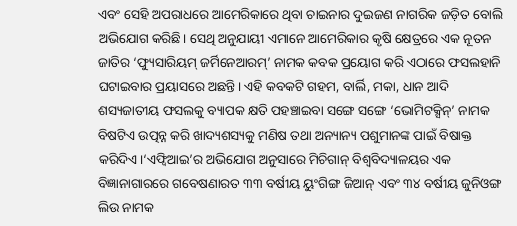ଏବଂ ସେହି ଅପରାଧରେ ଆମେରିକାରେ ଥିବା ଚାଇନାର ଦୁଇଜଣ ନାଗରିକ ଜଡ଼ିତ ବୋଲି ଅଭିଯୋଗ କରିଛି। ସେଥି ଅନୁଯାୟୀ ଏମାନେ ଆମେରିକାର କୃଷି କ୍ଷେତ୍ରରେ ଏକ ନୂତନ ଜାତିର ‘ଫ୍ୟୁସାରିୟମ୍ ଜର୍ମିନେଆରମ୍’ ନାମକ କବକ ପ୍ରୟୋଗ କରି ଏଠାରେ ଫସଲହାନି ଘଟାଇବାର ପ୍ରୟାସରେ ଅଛନ୍ତି। ଏହି କବକଟି ଗହମ, ବାର୍ଲି, ମକା, ଧାନ ଆଦି ଶସ୍ୟଜାତୀୟ ଫସଲକୁ ବ୍ୟାପକ କ୍ଷତି ପହଞ୍ଚାଇବା ସଙ୍ଗେ ସଙ୍ଗେ ‘ଭୋମିଟକ୍ସିନ୍’ ନାମକ ବିଷଟିଏ ଉତ୍ପନ୍ନ କରି ଖାଦ୍ୟଶସ୍ୟକୁ ମଣିଷ ତଥା ଅନ୍ୟାନ୍ୟ ପଶୁମାନଙ୍କ ପାଇଁ ବିଷାକ୍ତ କରିଦିଏ।‘ଏଫ୍ବିଆଇ’ର ଅଭିଯୋଗ ଅନୁସାରେ ମିଚିଗାନ୍ ବିଶ୍ୱବିଦ୍ୟାଳୟର ଏକ ବିଜ୍ଞାନାଗାରରେ ଗବେଷଣାରତ ୩୩ ବର୍ଷୀୟ ୟୁଂଗିଙ୍ଗ ଜିଆନ୍ ଏବଂ ୩୪ ବର୍ଷୀୟ ଜୁନିଓଙ୍ଗ ଲିଉ ନାମକ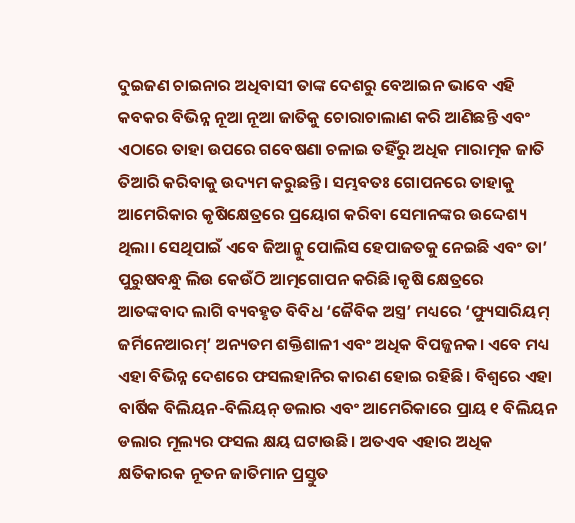ଦୁଇଜଣ ଚାଇନାର ଅଧିବାସୀ ତାଙ୍କ ଦେଶରୁ ବେଆଇନ ଭାବେ ଏହି କବକର ବିଭିନ୍ନ ନୂଆ ନୂଆ ଜାତିକୁ ଚୋରାଚାଲାଣ କରି ଆଣିଛନ୍ତି ଏବଂ ଏଠାରେ ତାହା ଉପରେ ଗବେଷଣା ଚଳାଇ ତହିଁରୁ ଅଧିକ ମାରାତ୍ମକ ଜାତି ତିଆରି କରିବାକୁ ଉଦ୍ୟମ କରୁଛନ୍ତି। ସମ୍ଭବତଃ ଗୋପନରେ ତାହାକୁ ଆମେରିକାର କୃଷିକ୍ଷେତ୍ରରେ ପ୍ରୟୋଗ କରିବା ସେମାନଙ୍କର ଉଦ୍ଦେଶ୍ୟ ଥିଲା। ସେଥିପାଇଁ ଏବେ ଜିଆନ୍କୁ ପୋଲିସ ହେପାଜତକୁ ନେଇଛି ଏବଂ ତା’ ପୁରୁଷବନ୍ଧୁ ଲିଉ କେଉଁଠି ଆତ୍ମଗୋପନ କରିଛି।କୃଷି କ୍ଷେତ୍ରରେ ଆତଙ୍କବାଦ ଲାଗି ବ୍ୟବହୃତ ବିବିଧ ‘ଜୈବିକ ଅସ୍ତ୍ର’ ମଧ୍ୟରେ ‘ଫ୍ୟୁସାରିୟମ୍ ଜର୍ମିନେଆରମ୍’ ଅନ୍ୟତମ ଶକ୍ତିଶାଳୀ ଏବଂ ଅଧିକ ବିପଜ୍ଜନକ। ଏବେ ମଧ୍ୟ ଏହା ବିଭିନ୍ନ ଦେଶରେ ଫସଲହାନିର କାରଣ ହୋଇ ରହିଛି। ବିଶ୍ୱରେ ଏହା ବାର୍ଷିକ ବିଲିୟନ-ବିଲିୟନ୍ ଡଲାର ଏବଂ ଆମେରିକାରେ ପ୍ରାୟ ୧ ବିଲିୟନ ଡଲାର ମୂଲ୍ୟର ଫସଲ କ୍ଷୟ ଘଟାଉଛି। ଅତଏବ ଏହାର ଅଧିକ କ୍ଷତିକାରକ ନୂତନ ଜାତିମାନ ପ୍ରସ୍ତୁତ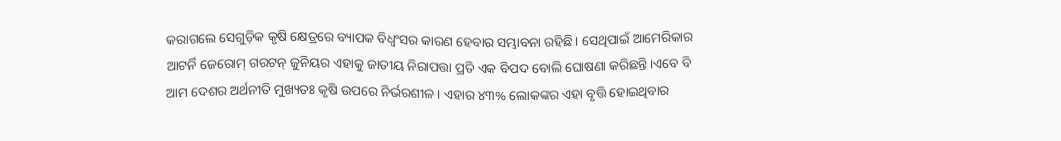କରାଗଲେ ସେଗୁଡ଼ିକ କୃଷି କ୍ଷେତ୍ରରେ ବ୍ୟାପକ ବିଧ୍ୱଂସର କାରଣ ହେବାର ସମ୍ଭାବନା ରହିଛି। ସେଥିପାଇଁ ଆମେରିକାର ଆଟର୍ନି ଜେରୋମ୍ ଗରଟନ୍ ଜୁନିୟର ଏହାକୁ ଜାତୀୟ ନିରାପତ୍ତା ପ୍ରତି ଏକ ବିପଦ ବୋଲି ଘୋଷଣା କରିଛନ୍ତି।ଏବେ ବି ଆମ ଦେଶର ଅର୍ଥନୀତି ମୁଖ୍ୟତଃ କୃଷି ଉପରେ ନିର୍ଭରଶୀଳ। ଏହାର ୪୩% ଲୋକଙ୍କର ଏହା ବୃତ୍ତି ହୋଇଥିବାର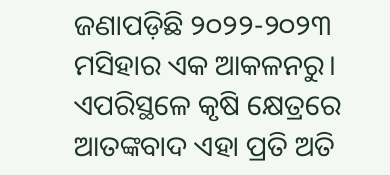ଜଣାପଡ଼ିଛି ୨୦୨୨-୨୦୨୩ ମସିହାର ଏକ ଆକଳନରୁ। ଏପରିସ୍ଥଳେ କୃଷି କ୍ଷେତ୍ରରେ ଆତଙ୍କବାଦ ଏହା ପ୍ରତି ଅତି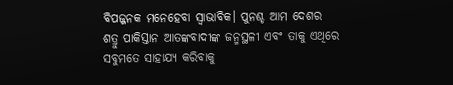ବିପଜ୍ଜନକ ମନେହେବା ସ୍ବାଭାବିକ। ପୁନଶ୍ଚ ଆମ ଦେଶର ଶତ୍ରୁ ପାକିସ୍ତାନ ଆତଙ୍କବାଦୀଙ୍କ ଜନ୍ମସ୍ଥଳୀ ଏବଂ ତାକୁ ଏଥିରେ ସବୁମତେ ସାହାଯ୍ୟ କରିବାକୁ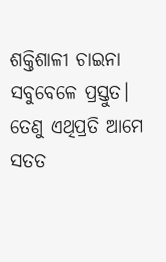ଶକ୍ତିଶାଳୀ ଚାଇନା ସବୁବେଳେ ପ୍ରସ୍ତୁତ। ତେଣୁ ଏଥିପ୍ରତି ଆମେ ସତତ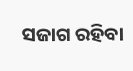ସଜାଗ ରହିବା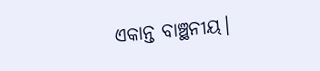ଏକାନ୍ତ ବାଞ୍ଛନୀୟ।